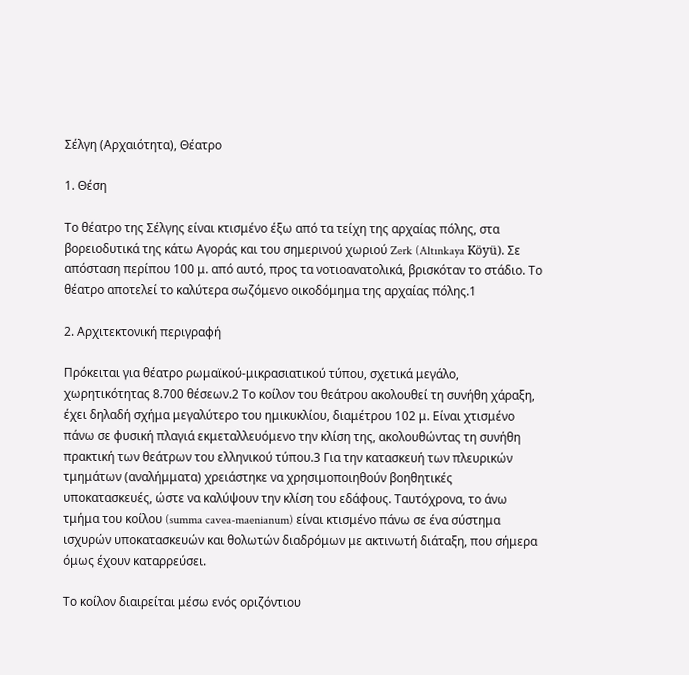Σέλγη (Αρχαιότητα), Θέατρο

1. Θέση

Το θέατρο της Σέλγης είναι κτισμένο έξω από τα τείχη της αρχαίας πόλης, στα βορειοδυτικά της κάτω Αγοράς και του σημερινού χωριού Zerk (Altınkaya Köyü). Σε απόσταση περίπου 100 μ. από αυτό, προς τα νοτιοανατολικά, βρισκόταν το στάδιο. Το θέατρο αποτελεί το καλύτερα σωζόμενο οικοδόμημα της αρχαίας πόλης.1

2. Αρχιτεκτονική περιγραφή

Πρόκειται για θέατρο ρωμαϊκού-μικρασιατικού τύπου, σχετικά μεγάλο, χωρητικότητας 8.700 θέσεων.2 Το κοίλον του θεάτρου ακολουθεί τη συνήθη χάραξη, έχει δηλαδή σχήμα μεγαλύτερο του ημικυκλίου, διαμέτρου 102 μ. Είναι χτισμένο πάνω σε φυσική πλαγιά εκμεταλλευόμενο την κλίση της, ακολουθώντας τη συνήθη πρακτική των θεάτρων του ελληνικού τύπου.3 Για την κατασκευή των πλευρικών τμημάτων (αναλήμματα) χρειάστηκε να χρησιμοποιηθούν βοηθητικές υποκατασκευές, ώστε να καλύψουν την κλίση του εδάφους. Ταυτόχρονα, το άνω τμήμα του κοίλου (summa cavea-maenianum) είναι κτισμένο πάνω σε ένα σύστημα ισχυρών υποκατασκευών και θολωτών διαδρόμων με ακτινωτή διάταξη, που σήμερα όμως έχουν καταρρεύσει.

Το κοίλον διαιρείται μέσω ενός οριζόντιου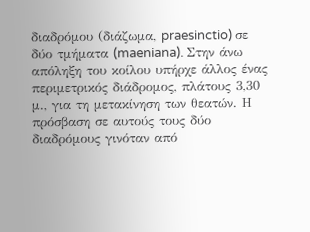διαδρόμου (διάζωμα, praesinctio) σε δύο τμήματα (maeniana). Στην άνω απόληξη του κοίλου υπήρχε άλλος ένας περιμετρικός διάδρομος, πλάτους 3,30 μ., για τη μετακίνηση των θεατών. Η πρόσβαση σε αυτούς τους δύο διαδρόμους γινόταν από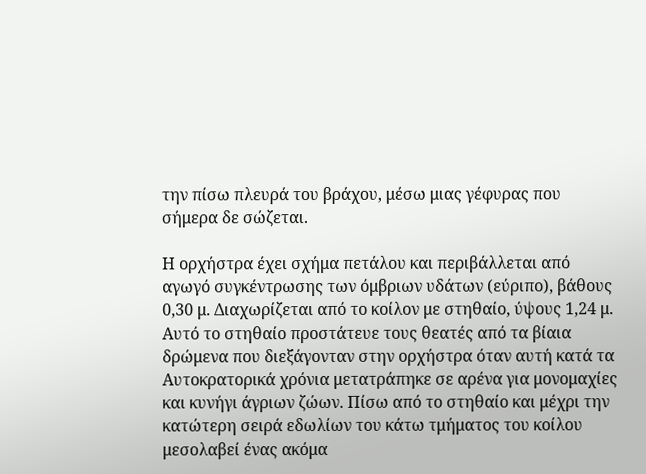την πίσω πλευρά του βράχου, μέσω μιας γέφυρας που σήμερα δε σώζεται.

Η ορχήστρα έχει σχήμα πετάλου και περιβάλλεται από αγωγό συγκέντρωσης των όμβριων υδάτων (εύριπο), βάθους 0,30 μ. Διαχωρίζεται από το κοίλον με στηθαίο, ύψους 1,24 μ. Αυτό το στηθαίο προστάτευε τους θεατές από τα βίαια δρώμενα που διεξάγονταν στην ορχήστρα όταν αυτή κατά τα Αυτοκρατορικά χρόνια μετατράπηκε σε αρένα για μονομαχίες και κυνήγι άγριων ζώων. Πίσω από το στηθαίο και μέχρι την κατώτερη σειρά εδωλίων του κάτω τμήματος του κοίλου μεσολαβεί ένας ακόμα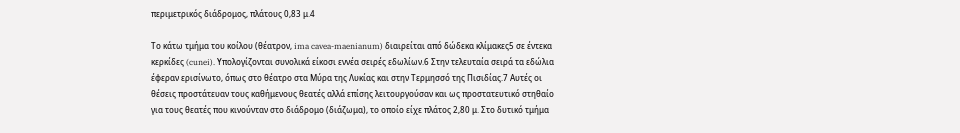περιμετρικός διάδρομος, πλάτους 0,83 μ.4

Tο κάτω τμήμα του κοίλου (θέατρον, ima cavea-maenianum) διαιρείται από δώδεκα κλίμακες5 σε έντεκα κερκίδες (cunei). Υπολογίζονται συνολικά είκοσι εννέα σειρές εδωλίων.6 Στην τελευταία σειρά τα εδώλια έφεραν ερισίνωτο, όπως στο θέατρο στα Μύρα της Λυκίας και στην Τερμησσό της Πισιδίας.7 Αυτές οι θέσεις προστάτευαν τους καθήμενους θεατές αλλά επίσης λειτουργούσαν και ως προστατευτικό στηθαίο για τους θεατές που κινούνταν στο διάδρομο (διάζωμα), το οποίο είχε πλάτος 2,80 μ. Στο δυτικό τμήμα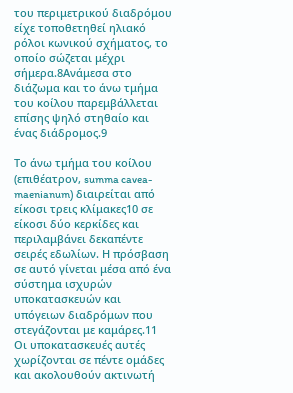του περιμετρικού διαδρόμου είχε τοποθετηθεί ηλιακό ρόλοι κωνικού σχήματος, το οποίο σώζεται μέχρι σήμερα.8Ανάμεσα στο διάζωμα και το άνω τμήμα του κοίλου παρεμβάλλεται επίσης ψηλό στηθαίο και ένας διάδρομος.9

Το άνω τμήμα του κοίλου (επιθέατρον, summa cavea-maenianum) διαιρείται από είκοσι τρεις κλίμακες10 σε είκοσι δύο κερκίδες και περιλαμβάνει δεκαπέντε σειρές εδωλίων. Η πρόσβαση σε αυτό γίνεται μέσα από ένα σύστημα ισχυρών υποκατασκευών και υπόγειων διαδρόμων που στεγάζονται με καμάρες.11 Οι υποκατασκευές αυτές χωρίζονται σε πέντε ομάδες και ακολουθούν ακτινωτή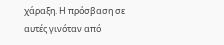χάραξη. Η πρόσβαση σε αυτές γινόταν από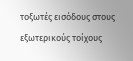τοξωτές εισόδους στους εξωτερικούς τοίχους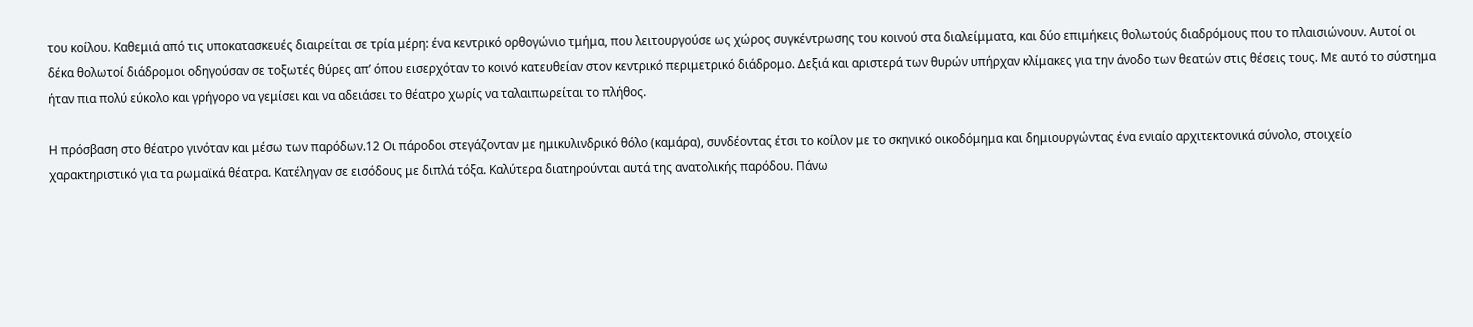του κοίλου. Καθεμιά από τις υποκατασκευές διαιρείται σε τρία μέρη: ένα κεντρικό ορθογώνιο τμήμα, που λειτουργούσε ως χώρος συγκέντρωσης του κοινού στα διαλείμματα, και δύο επιμήκεις θολωτούς διαδρόμους που το πλαισιώνουν. Αυτοί οι δέκα θολωτοί διάδρομοι οδηγούσαν σε τοξωτές θύρες απ’ όπου εισερχόταν το κοινό κατευθείαν στον κεντρικό περιμετρικό διάδρομο. Δεξιά και αριστερά των θυρών υπήρχαν κλίμακες για την άνοδο των θεατών στις θέσεις τους. Με αυτό το σύστημα ήταν πια πολύ εύκολο και γρήγορο να γεμίσει και να αδειάσει το θέατρο χωρίς να ταλαιπωρείται το πλήθος.

Η πρόσβαση στο θέατρο γινόταν και μέσω των παρόδων.12 Οι πάροδοι στεγάζονταν με ημικυλινδρικό θόλο (καμάρα), συνδέοντας έτσι το κοίλον με το σκηνικό οικοδόμημα και δημιουργώντας ένα ενιαίο αρχιτεκτονικά σύνολο, στοιχείο χαρακτηριστικό για τα ρωμαϊκά θέατρα. Κατέληγαν σε εισόδους με διπλά τόξα. Καλύτερα διατηρούνται αυτά της ανατολικής παρόδου. Πάνω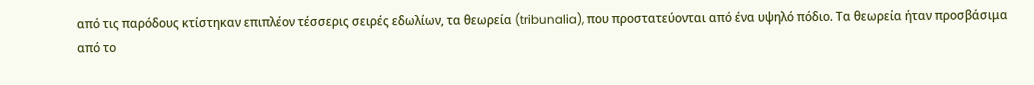από τις παρόδους κτίστηκαν επιπλέον τέσσερις σειρές εδωλίων, τα θεωρεία (tribunalia), που προστατεύονται από ένα υψηλό πόδιο. Τα θεωρεία ήταν προσβάσιμα από το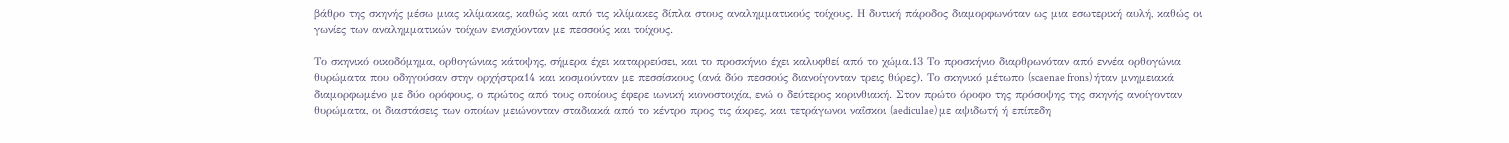βάθρο της σκηνής μέσω μιας κλίμακας, καθώς και από τις κλίμακες δίπλα στους αναλημματικούς τοίχους. Η δυτική πάροδος διαμορφωνόταν ως μια εσωτερική αυλή, καθώς οι γωνίες των αναλημματικών τοίχων ενισχύονταν με πεσσούς και τοίχους.

Το σκηνικό οικοδόμημα, ορθογώνιας κάτοψης, σήμερα έχει καταρρεύσει, και το προσκήνιο έχει καλυφθεί από το χώμα.13 Το προσκήνιο διαρθρωνόταν από εννέα ορθογώνια θυρώματα που οδηγούσαν στην ορχήστρα14 και κοσμούνταν με πεσσίσκους (ανά δύο πεσσούς διανοίγονταν τρεις θύρες). Το σκηνικό μέτωπο (scaenae frons) ήταν μνημειακά διαμορφωμένο με δύο ορόφους, ο πρώτος από τους οποίους έφερε ιωνική κιονοστοιχία, ενώ ο δεύτερος κορινθιακή. Στον πρώτο όροφο της πρόσοψης της σκηνής ανοίγονταν θυρώματα, οι διαστάσεις των οποίων μειώνονταν σταδιακά από το κέντρο προς τις άκρες, και τετράγωνοι ναΐσκοι (aediculae) με αψιδωτή ή επίπεδη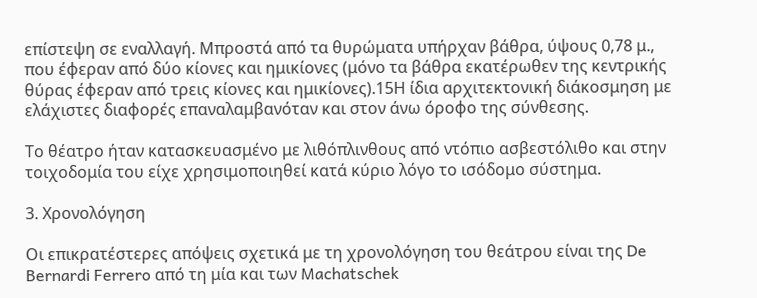επίστεψη σε εναλλαγή. Μπροστά από τα θυρώματα υπήρχαν βάθρα, ύψους 0,78 μ., που έφεραν από δύο κίονες και ημικίονες (μόνο τα βάθρα εκατέρωθεν της κεντρικής θύρας έφεραν από τρεις κίονες και ημικίονες).15Η ίδια αρχιτεκτονική διάκοσμηση με ελάχιστες διαφορές επαναλαμβανόταν και στον άνω όροφο της σύνθεσης.

Το θέατρο ήταν κατασκευασμένο με λιθόπλινθους από ντόπιο ασβεστόλιθο και στην τοιχοδομία του είχε χρησιμοποιηθεί κατά κύριο λόγο το ισόδομο σύστημα.

3. Χρονολόγηση

Οι επικρατέστερες απόψεις σχετικά με τη χρονολόγηση του θεάτρου είναι της De Bernardi Ferrero από τη μία και των Machatschek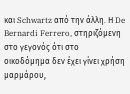και Schwartz από την άλλη. Η De Bernardi Ferrero, στηριζόμενη στο γεγονός ότι στο οικοδόμημα δεν έχει γίνει χρήση μαρμάρου,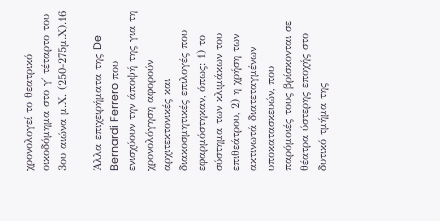χρονολογεί το θεατρικό οικοδόμημα στο γ΄ τέταρτο του 3ου αιώνα μ.Χ. (250-275μ.Χ).16

Άλλα επιχειρήματα της De Bernardi Ferrero που ενισχύουν την άποψή της για τη χρονολόγηση αφορούν αρχιτεκτονικές και διακοσμητικές επιλογές που εφαρμόστηκαν, όπως: 1) το σύστημα των κλιμάκων του επιθεάτρου, 2) η χρήση των ακτινωτά διατεταγμένων υποκατασκευών, που παρόμοιές τους βρίσκονται σε θέατρα ύστερης εποχής στο δυτικό τμήμα της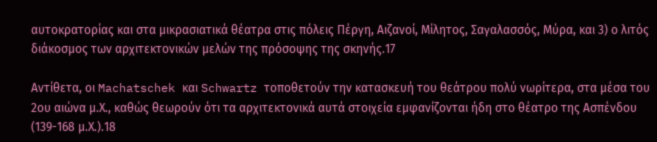αυτοκρατορίας και στα μικρασιατικά θέατρα στις πόλεις Πέργη, Αιζανοί, Μίλητος, Σαγαλασσός, Μύρα, και 3) ο λιτός διάκοσμος των αρχιτεκτονικών μελών της πρόσοψης της σκηνής.17

Αντίθετα, οι Machatschek και Schwartz τοποθετούν την κατασκευή του θεάτρου πολύ νωρίτερα, στα μέσα του 2ου αιώνα μ.Χ., καθώς θεωρούν ότι τα αρχιτεκτονικά αυτά στοιχεία εμφανίζονται ήδη στο θέατρο της Ασπένδου (139-168 μ.Χ.).18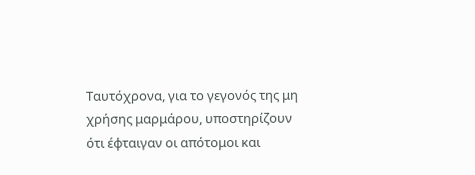Ταυτόχρονα, για το γεγονός της μη χρήσης μαρμάρου, υποστηρίζουν ότι έφταιγαν οι απότομοι και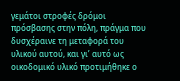γεμάτοι στροφές δρόμοι πρόσβασης στην πόλη, πράγμα που δυσχέραινε τη μεταφορά του υλικού αυτού, και γι’ αυτό ως οικοδομικό υλικό προτιμήθηκε ο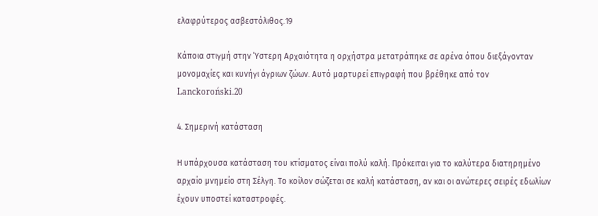ελαφρύτερος ασβεστόλιθος.19

Κάποια στιγμή στην Ύστερη Αρχαιότητα η ορχήστρα μετατράπηκε σε αρένα όπου διεξάγονταν μονομαχίες και κυνήγι άγριων ζώων. Αυτό μαρτυρεί επιγραφή που βρέθηκε από τον Lanckoroński.20

4. Σημερινή κατάσταση

Η υπάρχουσα κατάσταση του κτίσματος είναι πολύ καλή. Πρόκειται για το καλύτερα διατηρημένο αρχαίο μνημείο στη Σέλγη. Το κοίλον σώζεται σε καλή κατάσταση, αν και οι ανώτερες σειρές εδωλίων έχουν υποστεί καταστροφές.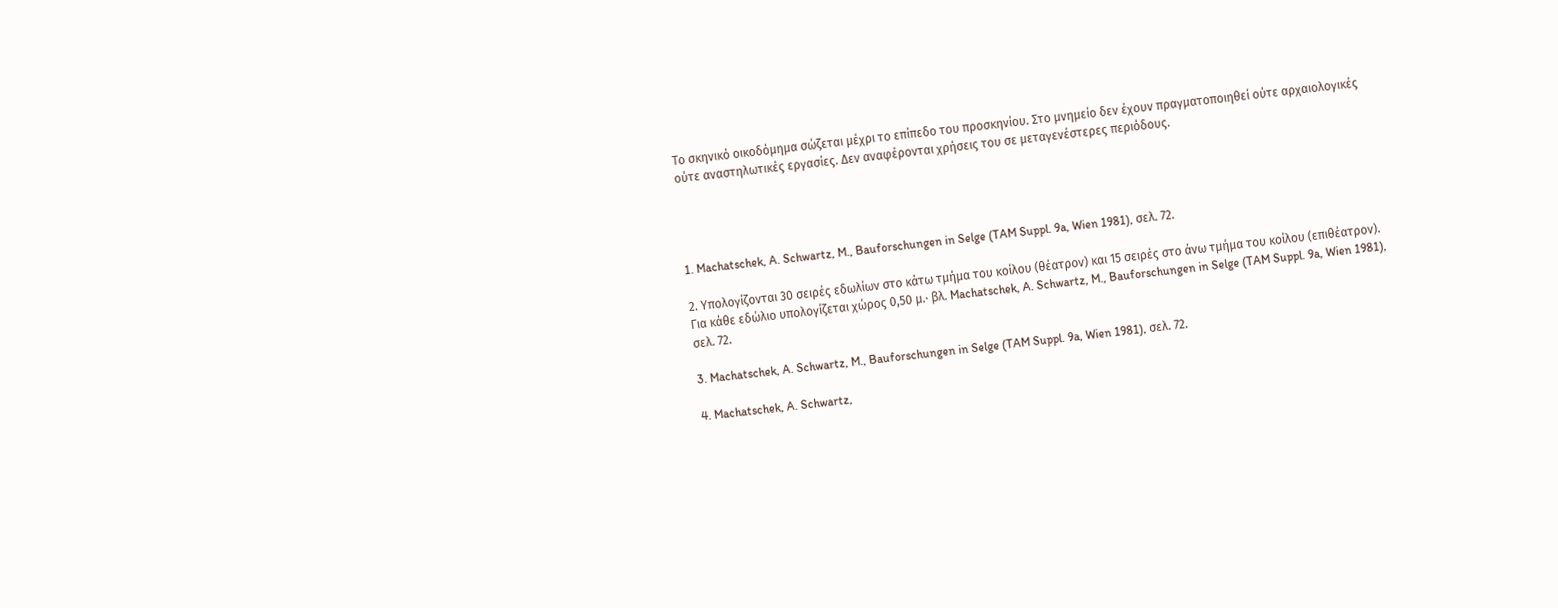Το σκηνικό οικοδόμημα σώζεται μέχρι το επίπεδο του προσκηνίου. Στο μνημείο δεν έχουν πραγματοποιηθεί ούτε αρχαιολογικές ούτε αναστηλωτικές εργασίες. Δεν αναφέρονται χρήσεις του σε μεταγενέστερες περιόδους.




1. Machatschek, A. Schwartz, M., Bauforschungen in Selge (TAM Suppl. 9a, Wien 1981), σελ. 72.

2. Υπολογίζονται 30 σειρές εδωλίων στο κάτω τμήμα του κοίλου (θέατρον) και 15 σειρές στο άνω τμήμα του κοίλου (επιθέατρον). Για κάθε εδώλιο υπολογίζεται χώρος 0,50 μ.· βλ. Machatschek, A. Schwartz, M., Bauforschungen in Selge (TAM Suppl. 9a, Wien 1981), σελ. 72.

3. Machatschek, A. Schwartz, M., Bauforschungen in Selge (TAM Suppl. 9a, Wien 1981), σελ. 72.

4. Machatschek, A. Schwartz,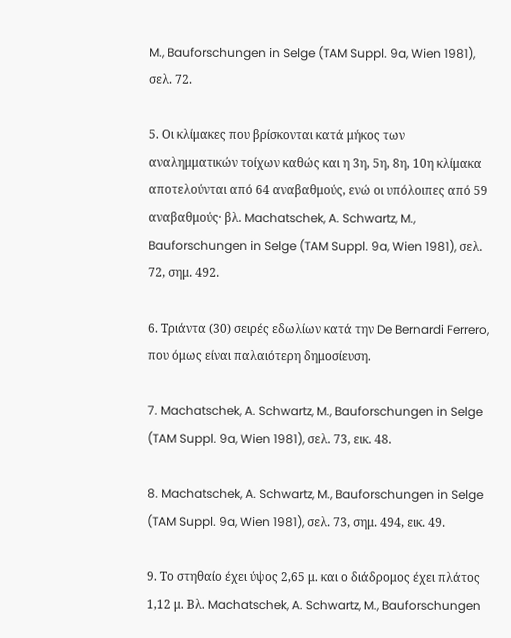M., Bauforschungen in Selge (TAM Suppl. 9a, Wien 1981), σελ. 72.

5. Οι κλίμακες που βρίσκονται κατά μήκος των αναλημματικών τοίχων καθώς και η 3η, 5η, 8η, 10η κλίμακα αποτελούνται από 64 αναβαθμούς, ενώ οι υπόλοιπες από 59 αναβαθμούς· βλ. Machatschek, A. Schwartz, M., Bauforschungen in Selge (TAM Suppl. 9a, Wien 1981), σελ. 72, σημ. 492.

6. Τριάντα (30) σειρές εδωλίων κατά την De Bernardi Ferrero, που όμως είναι παλαιότερη δημοσίευση.

7. Machatschek, A. Schwartz, M., Bauforschungen in Selge (TAM Suppl. 9a, Wien 1981), σελ. 73, εικ. 48.

8. Machatschek, A. Schwartz, M., Bauforschungen in Selge (TAM Suppl. 9a, Wien 1981), σελ. 73, σημ. 494, εικ. 49.

9. Το στηθαίο έχει ύψος 2,65 μ. και ο διάδρομος έχει πλάτος 1,12 μ. Βλ. Machatschek, A. Schwartz, M., Bauforschungen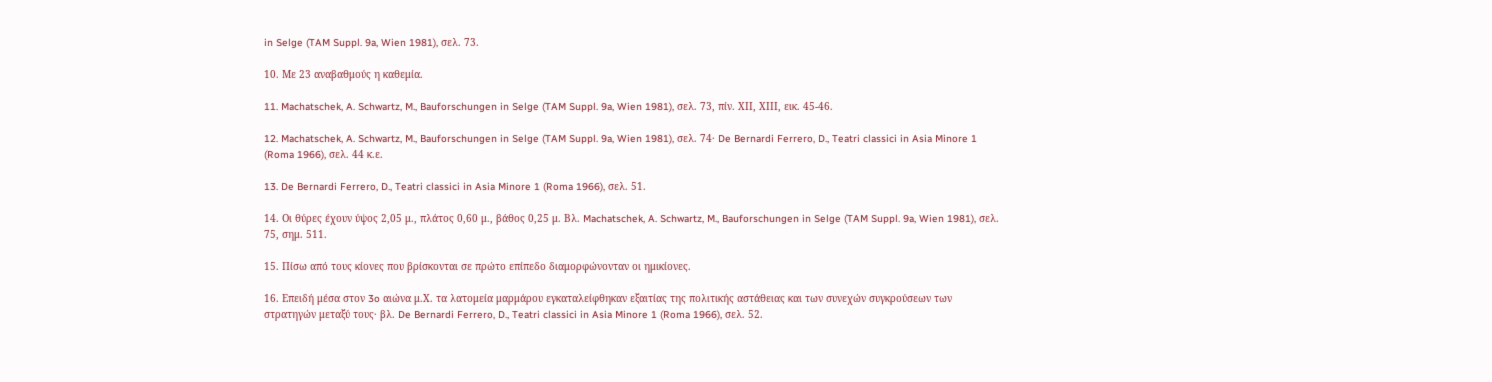in Selge (TAM Suppl. 9a, Wien 1981), σελ. 73.

10. Με 23 αναβαθμούς η καθεμία.

11. Machatschek, A. Schwartz, M., Bauforschungen in Selge (TAM Suppl. 9a, Wien 1981), σελ. 73, πίν. ΧΙΙ, ΧΙΙΙ, εικ. 45-46.

12. Machatschek, A. Schwartz, M., Bauforschungen in Selge (TAM Suppl. 9a, Wien 1981), σελ. 74· De Bernardi Ferrero, D., Teatri classici in Asia Minore 1 (Roma 1966), σελ. 44 κ.ε.

13. De Bernardi Ferrero, D., Teatri classici in Asia Minore 1 (Roma 1966), σελ. 51.

14. Οι θύρες έχουν ύψος 2,05 μ., πλάτος 0,60 μ., βάθος 0,25 μ. Βλ. Machatschek, A. Schwartz, M., Bauforschungen in Selge (TAM Suppl. 9a, Wien 1981), σελ. 75, σημ. 511.

15. Πίσω από τους κίονες που βρίσκονται σε πρώτο επίπεδο διαμορφώνονταν οι ημικίονες.

16. Επειδή μέσα στον 3o αιώνα μ.Χ. τα λατομεία μαρμάρου εγκαταλείφθηκαν εξαιτίας της πολιτικής αστάθειας και των συνεχών συγκρούσεων των στρατηγών μεταξύ τους· βλ. De Bernardi Ferrero, D., Teatri classici in Asia Minore 1 (Roma 1966), σελ. 52.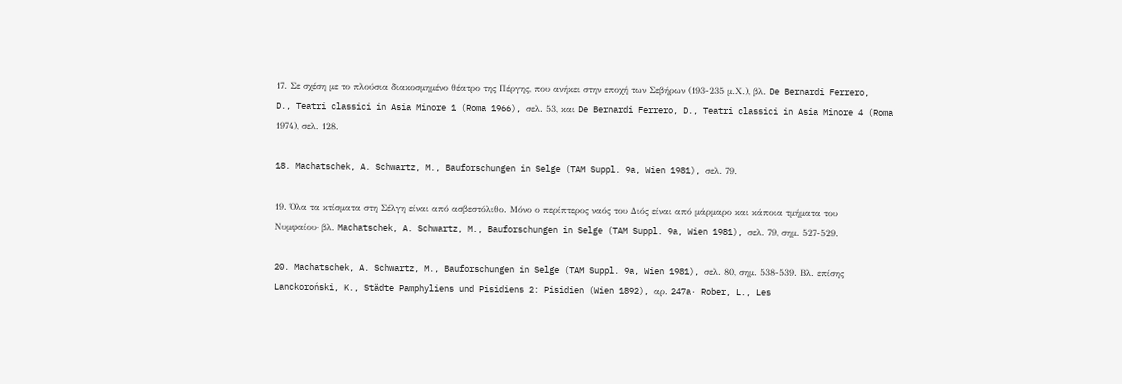17. Σε σχέση με το πλούσια διακοσμημένο θέατρο της Πέργης, που ανήκει στην εποχή των Σεβήρων (193-235 μ.Χ.), βλ. De Bernardi Ferrero, D., Teatri classici in Asia Minore 1 (Roma 1966), σελ. 53, και De Bernardi Ferrero, D., Teatri classici in Asia Minore 4 (Roma 1974), σελ. 128.

18. Machatschek, A. Schwartz, M., Bauforschungen in Selge (TAM Suppl. 9a, Wien 1981), σελ. 79.

19. Όλα τα κτίσματα στη Σέλγη είναι από ασβεστόλιθο. Μόνο ο περίπτερος ναός του Διός είναι από μάρμαρο και κάποια τμήματα του Νυμφαίου· βλ. Machatschek, A. Schwartz, M., Bauforschungen in Selge (TAM Suppl. 9a, Wien 1981), σελ. 79, σημ. 527-529.

20. Machatschek, A. Schwartz, M., Bauforschungen in Selge (TAM Suppl. 9a, Wien 1981), σελ. 80, σημ. 538-539. Βλ. επίσης Lanckoroński, K., Städte Pamphyliens und Pisidiens 2: Pisidien (Wien 1892), αρ. 247a· Rober, L., Les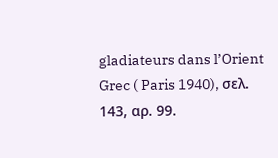gladiateurs dans l’Orient Grec ( Paris 1940), σελ. 143, αρ. 99.